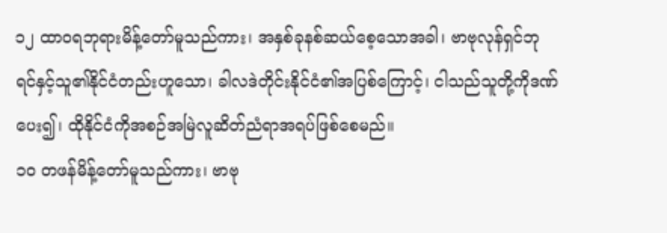၁၂ ထာဝရဘုရားမိန့်တော်မူသည်ကား၊ အနှစ်ခုနစ်ဆယ်စေ့သောအခါ၊ ဗာဗုလုန်ရှင်ဘုရင်နှင့်သူ၏နိုင်ငံတည်းဟူသော၊ ခါလဒဲတိုင်းနိုင်ငံ၏အပြစ်ကြောင့်၊ ငါသည်သူတို့ကိုဒဏ်ပေး၍၊ ထိုနိုင်ငံကိုအစဉ်အမြဲလူဆိတ်ညံရာအရပ်ဖြစ်စေမည်။
၁၀ တဖန်မိန့်တော်မူသည်ကား၊ ဗာဗု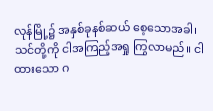လုန်မြို့၌ အနှစ်ခုနစ်ဆယ် စေ့သောအခါ၊ သင်တို့ကို ငါအကြည့်အရှု ကြွလာမည်။ ငါထားသော ဂ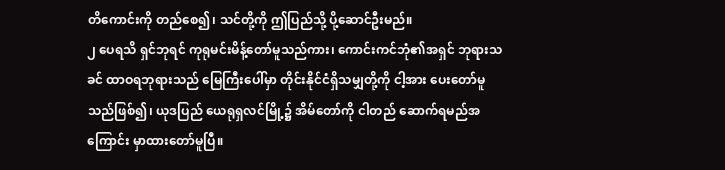တိကောင်းကို တည်စေ၍၊ သင်တို့ကို ဤပြည်သို့ ပို့ဆောင်ဦးမည်။
၂ ပေရသိ ရှင်ဘုရင် ကုရုမင်းမိန့်တော်မူသည်ကား၊ ကောင်းကင်ဘုံ၏အရှင် ဘုရားသခင် ထာဝရဘုရားသည် မြေကြီးပေါ်မှာ တိုင်းနိုင်ငံရှိသမျှတို့ကို ငါ့အား ပေးတော်မူသည်ဖြစ်၍၊ ယုဒပြည် ယေရုရှလင်မြို့၌ အိမ်တော်ကို ငါတည် ဆောက်ရမည်အကြောင်း မှာထားတော်မူပြီ။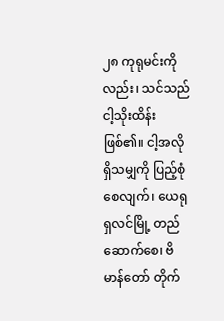၂၈ ကုရုမင်းကိုလည်း၊ သင်သည် ငါ့သိုးထိန်း ဖြစ်၏။ ငါ့အလိုရှိသမျှကို ပြည့်စုံစေလျက်၊ ယေရုရှလင်မြို့ တည်ဆောက်စေ၊ ဗိမာန်တော် တိုက်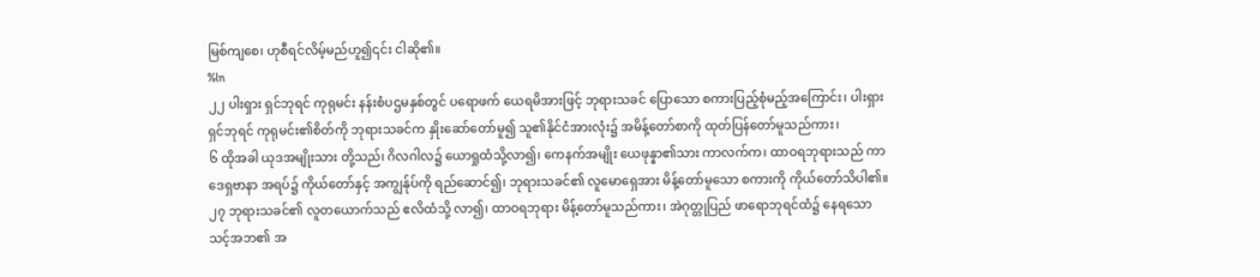မြစ်ကျစေ၊ ဟုစီရင်လိမ့်မည်ဟူ၍၎င်း ငါဆို၏။
%ln
၂၂ ပါးရှား ရှင်ဘုရင် ကုရုမင်း နန်းစံပဌမနှစ်တွင် ပရောဖက် ယေရမိအားဖြင့် ဘုရားသခင် ပြောသော စကားပြည့်စုံမည့်အကြောင်း၊ ပါးရှား ရှင်ဘုရင် ကုရုမင်း၏စိတ်ကို ဘုရားသခင်က နှိုးဆော်တော်မူ၍ သူ၏နိုင်ငံအားလုံး၌ အမိန့်တော်စာကို ထုတ်ပြန်တော်မူသည်ကား၊
၆ ထိုအခါ ယုဒအမျိုးသား တို့သည်၊ ဂိလဂါလ၌ ယောရှုထံသို့လာ၍၊ ကေနက်အမျိုး ယေဖုန္နာ၏သား ကာလက်က၊ ထာဝရဘုရားသည် ကာဒေရှဗာနာ အရပ်၌ ကိုယ်တော်နှင့် အကျွန်ုပ်ကို ရည်ဆောင်၍၊ ဘုရားသခင်၏ လူမောရှေအား မိန့်တော်မူသော စကားကို ကိုယ်တော်သိပါ၏။
၂၇ ဘုရားသခင်၏ လူတယောက်သည် ဧလိထံသို့ လာ၍၊ ထာဝရဘုရား မိန့်တော်မူသည်ကား၊ အဲဂုတ္တုပြည် ဖာရောဘုရင်ထံ၌ နေရသော သင့်အဘ၏ အ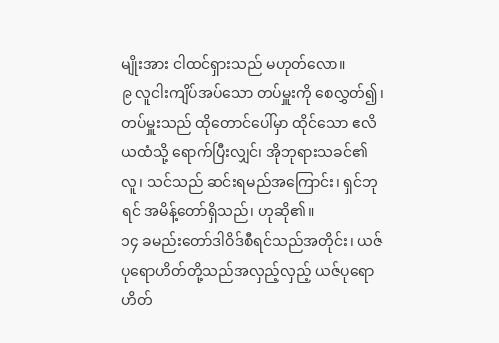မျိုးအား ငါထင်ရှားသည် မဟုတ်လော။
၉ လူငါးကျိပ်အပ်သော တပ်မှူးကို စေလွှတ်၍၊ တပ်မှူးသည် ထိုတောင်ပေါ်မှာ ထိုင်သော ဧလိယထံသို့ ရောက်ပြီးလျှင်၊ အိုဘုရားသခင်၏လူ၊ သင်သည် ဆင်းရမည်အကြောင်း၊ ရှင်ဘုရင် အမိန့်တော်ရှိသည်၊ ဟုဆို၏။
၁၄ ခမည်းတော်ဒါဝိဒ်စီရင်သည်အတိုင်း၊ ယဇ်ပုရောဟိတ်တို့သည်အလှည့်လှည့် ယဇ်ပုရောဟိတ်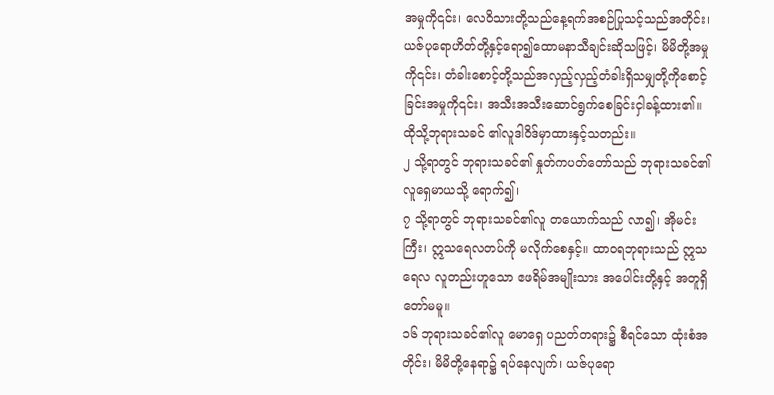အမှုကို၎င်း၊ လေဝိသားတို့သည်နေ့ရက်အစဉ်ပြုသင့်သည်အတိုင်း၊ ယဇ်ပုရောဟိတ်တို့နှင့်ရော၍ထောမနာသီချင်းဆိုသဖြင့်၊ မိမိတို့အမှုကို၎င်း၊ တံခါးစောင့်တို့သည်အလှည့်လှည့်တံခါးရှိသမျှတို့ကိုစောင့်ခြင်းအမှုကို၎င်း၊ အသီးအသီးဆောင်ရွက်စေခြင်းငှါခန့်ထား၏။ ထိုသို့ဘုရားသခင် ၏လူဒါဝိဒ်မှာထားနှင့်သတည်း။
၂ သို့ရာတွင် ဘုရားသခင်၏ နှုတ်ကပတ်တော်သည် ဘုရားသခင်၏ လူရှေမာယသို့ ရောက်၍၊
၇ သို့ရာတွင် ဘုရားသခင်၏လူ တယောက်သည် လာ၍၊ အိုမင်းကြီး၊ ဣသရေလတပ်ကို မလိုက်စေနှင့်။ ထာဝရဘုရားသည် ဣသရေလ လူတည်းဟူသော ဧဖရိမ်အမျိုးသား အပေါင်းတို့နှင့် အတူရှိတော်မမူ။
၁၆ ဘုရားသခင်၏လူ မောရှေ ပညတ်တရား၌ စီရင်သော ထုံးစံအတိုင်း၊ မိမိတို့နေရာ၌ ရပ်နေလျက်၊ ယဇ်ပုရော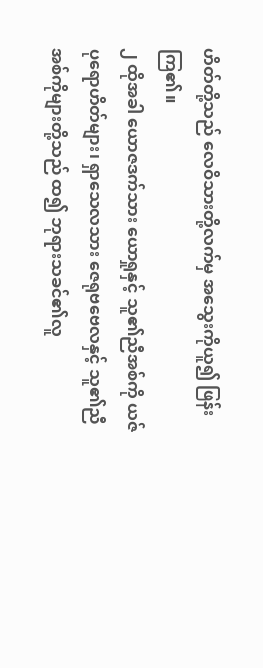ဟိတ်တို့သည် လေဝိသားတို့လက်မှ အသွေးကိုယူ၍ ဖြန်းကြ၏။
၂ ထိုအခါ ယောဇဒက်သား ယောရှုနှင့် သူ၏ညီအစ်ကို ယဇ်ပုရောဟိတ်များ၊ ရှာသေလသား ဇေရုဗဗေလနှင့် သူ၏ညီအစ်ကိုများတို့သည် ထ၍ ဘုရားသခင်၏လူ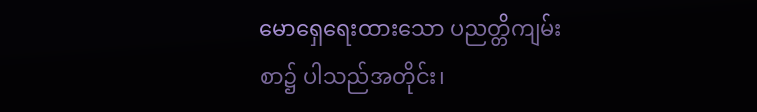မောရှေရေးထားသော ပညတ္တိကျမ်းစာ၌ ပါသည်အတိုင်း၊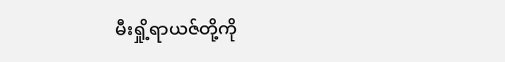မီးရှို့ရာယဇ်တို့ကို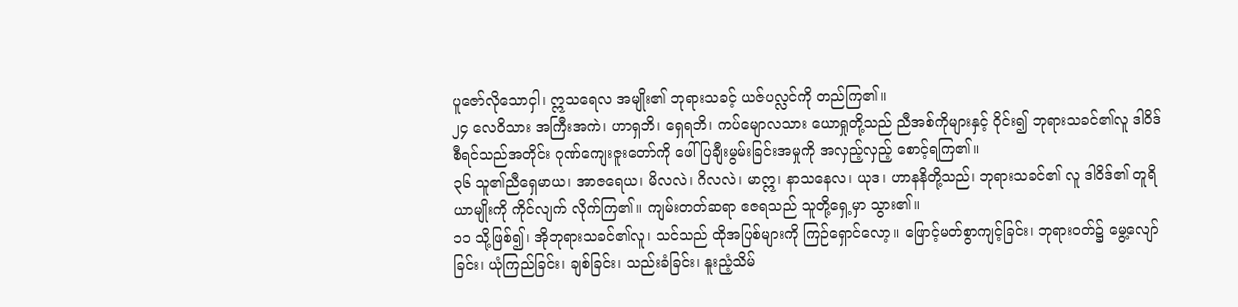ပူဇော်လိုသောငှါ၊ ဣသရေလ အမျိုး၏ ဘုရားသခင့် ယဇ်ပလ္လင်ကို တည်ကြ၏။
၂၄ လေဝိသား အကြီးအကဲ၊ ဟာရှဘိ၊ ရှေရဘိ၊ ကပ်မျောလသား ယောရှုတို့သည် ညီအစ်ကိုများနှင့် ဝိုင်း၍ ဘုရားသခင်၏လူ ဒါဝိဒ် စီရင်သည်အတိုင်း ဂုဏ်ကျေးဇူးတော်ကို ဖေါ်ပြချီးမွမ်းခြင်းအမှုကို အလှည့်လှည့် စောင့်ရကြ၏။
၃၆ သူ၏ညီရှေမာယ၊ အာဇရေယ၊ မိလလဲ၊ ဂိလလဲ၊ မာဣ၊ နာသနေလ၊ ယုဒ၊ ဟာနနိတို့သည်၊ ဘုရားသခင်၏ လူ ဒါဝိဒ်၏ တူရိယာမျိုးကို ကိုင်လျက် လိုက်ကြ၏။ ကျမ်းတတ်ဆရာ ဧဇရသည် သူတို့ရှေ့မှာ သွား၏။
၁၁ သို့ဖြစ်၍၊ အိုဘုရားသခင်၏လူ၊ သင်သည် ထိုအပြစ်များကို ကြဉ်ရှောင်လော့။ ဖြောင့်မတ်စွာကျင့်ခြင်း၊ ဘုရားဝတ်၌ မွေ့လျော်ခြင်း၊ ယုံကြည်ခြင်း၊ ချစ်ခြင်း၊ သည်းခံခြင်း၊ နူးညံ့သိမ်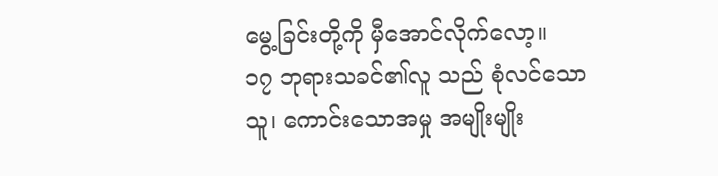မွေ့ခြင်းတို့ကို မှီအောင်လိုက်လော့။
၁၇ ဘုရားသခင်၏လူ သည် စုံလင်သောသူ၊ ကောင်းသောအမှု အမျိုးမျိုး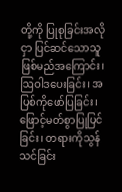တို့ကို ပြုစုခြင်းအလိုငှာ ပြင်ဆင်သောသူ ဖြစ်မည်အကြောင်း၊ ဩဝါဒပေးခြင်း၊ အပြစ်ကိုဖော်ပြခြင်း၊ ဖြောင့်မတ်စွာပြုပြင်ခြင်း၊ တရားကိုသွန်သင်ခြင်း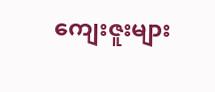ကျေးဇူးများ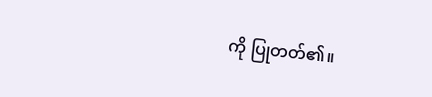ကို ပြုတတ်၏။